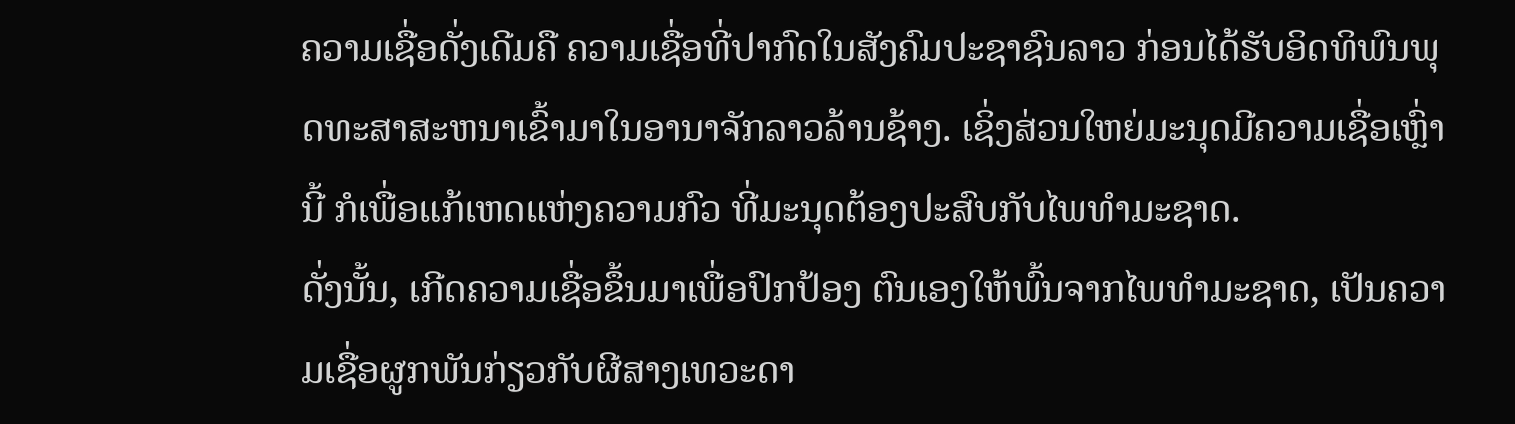ຄວາມເຊື່ອດັ່ງເດີມຄື ຄວາມເຊື່ອທີ່ປາກົດໃນສັງຄົມປະຊາຊົນລາວ ກ່ອນໄດ້ຮັບອິດທິພົນພຸດທະສາສະຫນາເຂົ້າມາໃນອານາຈັກລາວລ້ານຊ້າງ. ເຊິ່ງສ່ວນໃຫຍ່ມະນຸດມີຄວາມເຊື່ອເຫຼົ່ານີ້ ກໍເພື່ອແກ້ເຫດແຫ່ງຄວາມກົວ ທີ່ມະນຸດຕ້ອງປະສົບກັບໄພທໍາມະຊາດ.
ດັ່ງນັ້ນ, ເກີດຄວາມເຊື່ອຂຶ້ນມາເພື່ອປົກປ້ອງ ຕົນເອງໃຫ້ພົ້ນຈາກໄພທໍາມະຊາດ, ເປັນຄວາມເຊື່ອຜູກພັນກ່ຽວກັບຜີສາງເທວະດາ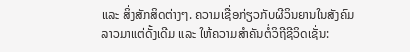ແລະ ສິ່ງສັກສິດຕ່າງໆ. ຄວາມເຊື່ອກ່ຽວກັບຜີວິນຍານໃນສັງຄົມລາວມາແຕ່ດັ້ງເດີມ ແລະ ໃຫ້ຄວາມສໍາຄັນຕໍ່ວິຖີຊີວິດເຊັ່ນ: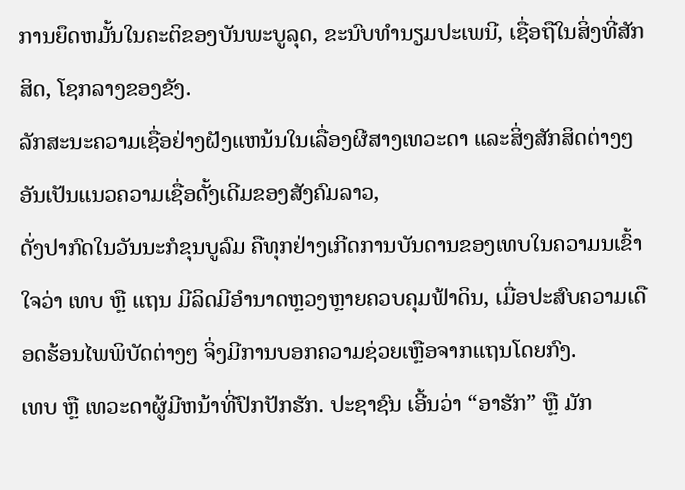ການຍຶດຫມັ້ນໃນຄະຕິຂອງບັນພະບູລຸດ, ຂະນົບທໍານຽມປະເພນີ, ເຊື່ອຖືໃນສິ່ງທີ່ສັກສິດ, ໂຊກລາງຂອງຂັງ.
ລັກສະນະຄວາມເຊື່ອຢ່າງຝັງແຫນ້ນໃນເລື່ອງຜີສາງເທວະດາ ແລະສິ່ງສັກສິດຕ່າງໆ ອັນເປັນແນວຄວາມເຊື່ອດັ້ງເດີມຂອງສັງຄົມລາວ,
ດັ່ງປາກົດໃນວັນນະກໍຂຸນບູລົມ ຄືທຸກຢ່າງເກີດການບັນດານຂອງເທບໃນຄວາມນເຂົ້າໃຈວ່າ ເທບ ຫຼື ແຖນ ມີລິດມີອໍານາດຫຼວງຫຼາຍຄວບຄຸມຟ້າດິນ, ເມື່ອປະສົບຄວາມເດືອດຮ້ອນໄພພິບັດຕ່າງໆ ຈິ່ງມີການບອກຄວາມຊ່ວຍເຫຼືອຈາກແຖນໂດຍກົງ.
ເທບ ຫຼື ເທວະດາຜູ້ມີຫນ້າທີ່ປົກປັກຮັກ. ປະຊາຊົນ ເອີ້ນວ່າ “ອາຮັກ” ຫຼື ມັກ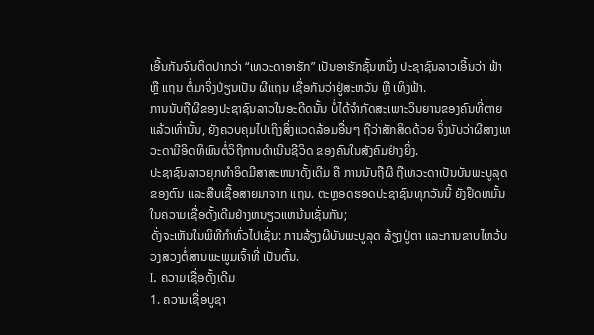ເອີ້ນກັນຈົນຕິດປາກວ່າ “ເທວະດາອາຮັກ” ເປັນອາຮັກຊັ້ນຫນຶ່ງ ປະຊາຊົນລາວເອີ້ນວ່າ ຟ້າ ຫຼື ແຖນ ຕໍ່ມາຈິ່ງປ່ຽນເປັນ ຜີແຖນ ເຊື່ອກັນວ່າຢູ່ສະຫວັນ ຫຼື ເທິງຟ້າ.
ການນັບຖືຜີຂອງປະຊາຊົນລາວໃນອະດີດນັ້ນ ບໍ່ໄດ້ຈໍາກັດສະເພາະວິນຍານຂອງຄົນທີ່ຕາຍແລ້ວເທົ່ານັ້ນ, ຍັງຄວບຄຸມໄປເຖິງສິ່ງແວດລ້ອມອື່ນໆ ຖືວ່າສັກສິດດ້ວຍ ຈິ່ງນັບວ່າຜີສາງເທວະດາມີອິດທິພົນຕໍ່ວິຖີການດໍາເນີນຊີວິດ ຂອງຄົນໃນສັງຄົມຢ່າງຍິ່ງ.
ປະຊາຊົນລາວຍຸກທໍາອິດມີສາສະຫນາດັ້ງເດີມ ຄື ການນັບຖືຜີ ຖືເທວະດາເປັນບັນພະບູລຸດຂອງຕົນ ແລະສືບເຊື້ອສາຍມາຈາກ ແຖນ. ຕະຫຼອດຮອດປະຊາຊົນທຸກວັນນີ້ ຍັງຢຶດຫມັ້ນໃນຄວາມເຊື່ອດັ້ງເດີມຢ່າງຫນຽວແຫນ້ນເຊັ່ນກັນ;
ດັ່ງຈະເຫັນໃນພິທີກໍາທົ່ວໄປເຊັ່ນ: ການລ້ຽງຜີບັນພະບູລຸດ ລ້ຽງປູ່ຕາ ແລະການຂາບໄຫວ້ບວງສວງຕໍ່ສານພະພູມເຈົ້າທີ່ ເປັນຕົ້ນ.
I. ຄວາມເຊື່ອດັ້ງເດີມ
1. ຄວາມເຊື່ອບູຊາ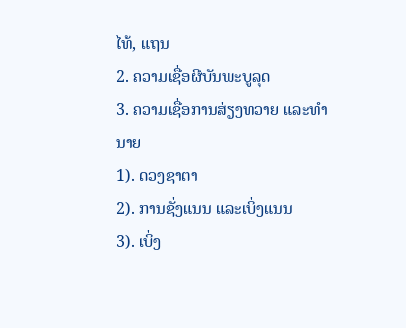ໄທ້, ແຖນ
2. ຄວາມເຊື່ອຜີບັນພະບູລຸດ
3. ຄວາມເຊື່ອການສ່ຽງທວາຍ ແລະທໍານາຍ
1). ດວງຊາຕາ
2). ການຊັ່ງແນນ ແລະເບິ່ງແນນ
3). ເບິ່ງ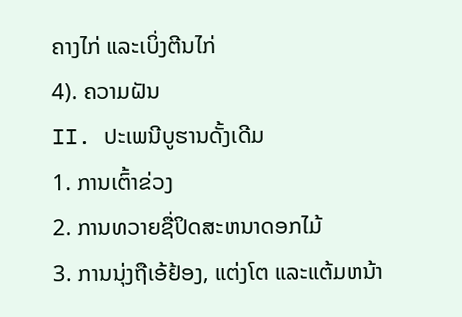ຄາງໄກ່ ແລະເບິ່ງຕີນໄກ່
4). ຄວາມຝັນ
II. ປະເພນີບູຮານດັ້ງເດີມ
1. ການເຕົ້າຂ່ວງ
2. ການທວາຍຊື່ປິດສະຫນາດອກໄມ້
3. ການນຸ່ງຖືເອ້ຢ້ອງ, ແຕ່ງໂຕ ແລະແຕ້ມຫນ້າ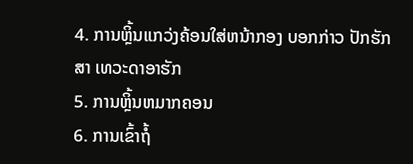4. ການຫຼິ້ນແກວ່ງຄ້ອນໃສ່ຫນ້າກອງ ບອກກ່າວ ປັກຮັກສາ ເທວະດາອາຮັກ
5. ການຫຼິ້ນຫມາກຄອນ
6. ການເຂົ້າຖໍ້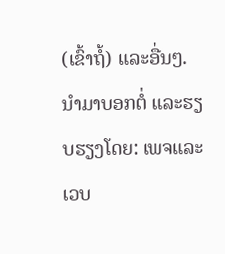(ເຂົ້າຖໍ້) ແລະອື່ນໆ.
ນຳມາບອກຕໍ່ ແລະຮຽບຮຽງໂດຍ: ເພຈແລະເວບ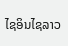ໄຊອິນໄຊລາວ